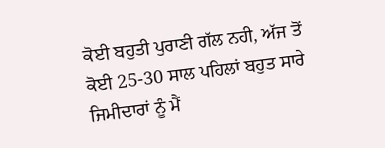ਕੋਈ ਬਹੁਤੀ ਪੁਰਾਣੀ ਗੱਲ ਨਹੀ, ਅੱਜ ਤੋਂ ਕੋਈ 25-30 ਸਾਲ ਪਹਿਲਾਂ ਬਹੁਤ ਸਾਰੇ ਜਿਮੀਦਾਰਾਂ ਨੂੰ ਮੈਂ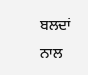ਬਲਦਾਂ ਨਾਲ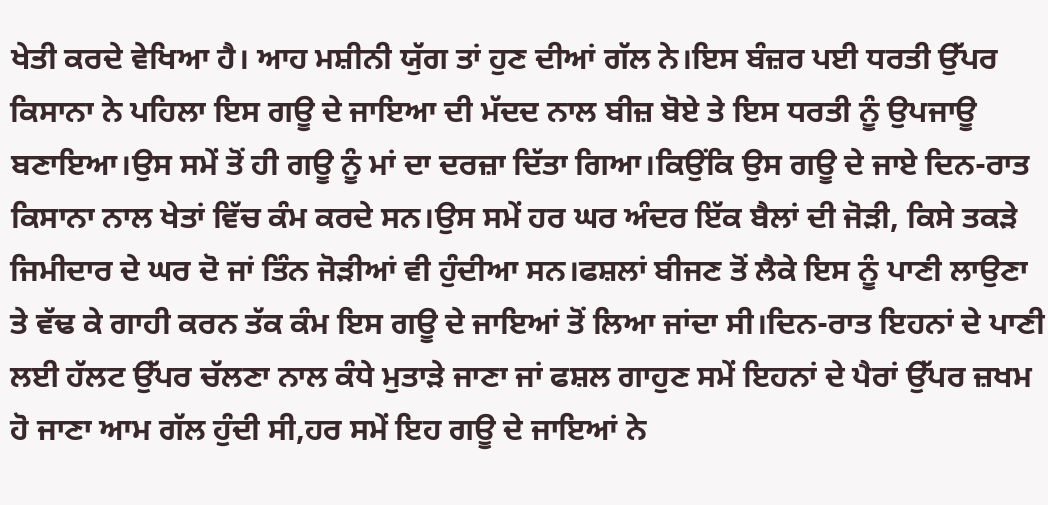ਖੇਤੀ ਕਰਦੇ ਵੇਖਿਆ ਹੈ। ਆਹ ਮਸ਼ੀਨੀ ਯੁੱਗ ਤਾਂ ਹੁਣ ਦੀਆਂ ਗੱਲ ਨੇ।ਇਸ ਬੰਜ਼ਰ ਪਈ ਧਰਤੀ ਉੱਪਰ ਕਿਸਾਨਾ ਨੇ ਪਹਿਲਾ ਇਸ ਗਊ ਦੇ ਜਾਇਆ ਦੀ ਮੱਦਦ ਨਾਲ ਬੀਜ਼ ਬੋਏ ਤੇ ਇਸ ਧਰਤੀ ਨੂੰ ਉਪਜਾਊ ਬਣਾਇਆ।ਉਸ ਸਮੇਂ ਤੋਂ ਹੀ ਗਊ ਨੂੰ ਮਾਂ ਦਾ ਦਰਜ਼ਾ ਦਿੱਤਾ ਗਿਆ।ਕਿਉਂਕਿ ਉਸ ਗਊ ਦੇ ਜਾਏ ਦਿਨ-ਰਾਤ ਕਿਸਾਨਾ ਨਾਲ ਖੇਤਾਂ ਵਿੱਚ ਕੰਮ ਕਰਦੇ ਸਨ।ਉਸ ਸਮੇਂ ਹਰ ਘਰ ਅੰਦਰ ਇੱਕ ਬੈਲਾਂ ਦੀ ਜੋੜੀ, ਕਿਸੇ ਤਕੜੇ ਜਿਮੀਦਾਰ ਦੇ ਘਰ ਦੋ ਜਾਂ ਤਿੰਨ ਜੋੜੀਆਂ ਵੀ ਹੁੰਦੀਆ ਸਨ।ਫਸ਼ਲਾਂ ਬੀਜਣ ਤੋਂ ਲੈਕੇ ਇਸ ਨੂੰ ਪਾਣੀ ਲਾਉਣਾ ਤੇ ਵੱਢ ਕੇ ਗਾਹੀ ਕਰਨ ਤੱਕ ਕੰਮ ਇਸ ਗਊ ਦੇ ਜਾਇਆਂ ਤੋਂ ਲਿਆ ਜਾਂਦਾ ਸੀ।ਦਿਨ-ਰਾਤ ਇਹਨਾਂ ਦੇ ਪਾਣੀ ਲਈ ਹੱਲਟ ਉੱਪਰ ਚੱਲਣਾ ਨਾਲ ਕੰਧੇ ਮੁਤਾੜੇ ਜਾਣਾ ਜਾਂ ਫਸ਼ਲ ਗਾਹੁਣ ਸਮੇਂ ਇਹਨਾਂ ਦੇ ਪੈਰਾਂ ਉੱਪਰ ਜ਼ਖਮ ਹੋ ਜਾਣਾ ਆਮ ਗੱਲ ਹੁੰਦੀ ਸੀ,ਹਰ ਸਮੇਂ ਇਹ ਗਊ ਦੇ ਜਾਇਆਂ ਨੇ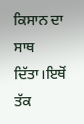ਕਿਸਾਨ ਦਾ ਸਾਥ ਦਿੱਤਾ।ਇਥੋਂ ਤੱਕ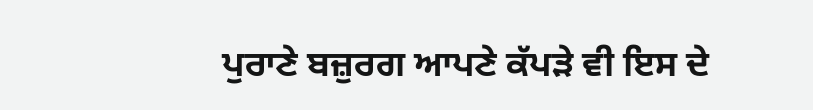ਪੁਰਾਣੇ ਬਜ਼ੁਰਗ ਆਪਣੇ ਕੱਪੜੇ ਵੀ ਇਸ ਦੇ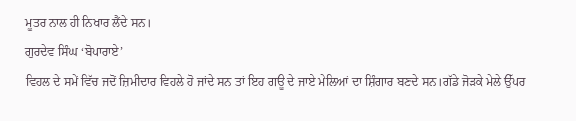ਮੂਤਰ ਨਾਲ ਹੀ ਨਿਖਾਰ ਲੈਂਦੇ ਸਨ।
ਗੁਰਦੇਵ ਸਿੰਘ ‘ਬੋਪਾਰਾਏ’
ਵਿਹਲ ਦੇ ਸਮੇਂ ਵਿੱਚ ਜਦੋਂ ਜ਼ਿਮੀਦਾਰ ਵਿਹਲੇ ਹੋ ਜਾਂਦੇ ਸਨ ਤਾਂ ਇਹ ਗਊ ਦੇ ਜਾਏ ਮੇਲਿਆਂ ਦਾ ਸ਼ਿੰਗਾਰ ਬਣਦੇ ਸਨ।ਗੱਡੇ ਜੋੜਕੇ ਮੇਲੇ ਉੱਪਰ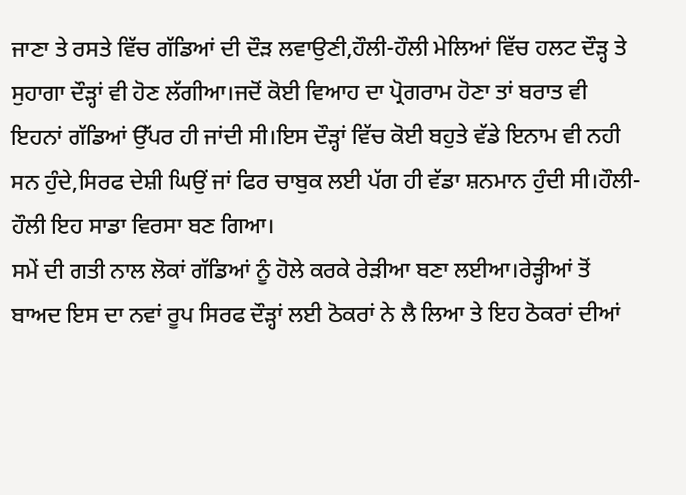ਜਾਣਾ ਤੇ ਰਸਤੇ ਵਿੱਚ ਗੱਡਿਆਂ ਦੀ ਦੌੜ ਲਵਾਉਣੀ,ਹੌਲੀ-ਹੌਲੀ ਮੇਲਿਆਂ ਵਿੱਚ ਹਲਟ ਦੌੜ੍ਹ ਤੇ ਸੁਹਾਗਾ ਦੌੜ੍ਹਾਂ ਵੀ ਹੋਣ ਲੱਗੀਆ।ਜਦੋਂ ਕੋਈ ਵਿਆਹ ਦਾ ਪ੍ਰੋਗਰਾਮ ਹੋਣਾ ਤਾਂ ਬਰਾਤ ਵੀ ਇਹਨਾਂ ਗੱਡਿਆਂ ਉੱਪਰ ਹੀ ਜਾਂਦੀ ਸੀ।ਇਸ ਦੌੜ੍ਹਾਂ ਵਿੱਚ ਕੋਈ ਬਹੁਤੇ ਵੱਡੇ ਇਨਾਮ ਵੀ ਨਹੀ ਸਨ ਹੁੰਦੇ,ਸਿਰਫ ਦੇਸ਼ੀ ਘਿਉਂ ਜਾਂ ਫਿਰ ਚਾਬੁਕ ਲਈ ਪੱਗ ਹੀ ਵੱਡਾ ਸ਼ਨਮਾਨ ਹੁੰਦੀ ਸੀ।ਹੌਲੀ-ਹੌਲੀ ਇਹ ਸਾਡਾ ਵਿਰਸਾ ਬਣ ਗਿਆ।
ਸਮੇਂ ਦੀ ਗਤੀ ਨਾਲ ਲੋਕਾਂ ਗੱਡਿਆਂ ਨੂੰ ਹੋਲੇ ਕਰਕੇ ਰੇੜੀਆ ਬਣਾ ਲਈਆ।ਰੇੜ੍ਹੀਆਂ ਤੋਂ ਬਾਅਦ ਇਸ ਦਾ ਨਵਾਂ ਰੂਪ ਸਿਰਫ ਦੌੜ੍ਹਾਂ ਲਈ ਠੋਕਰਾਂ ਨੇ ਲੈ ਲਿਆ ਤੇ ਇਹ ਠੋਕਰਾਂ ਦੀਆਂ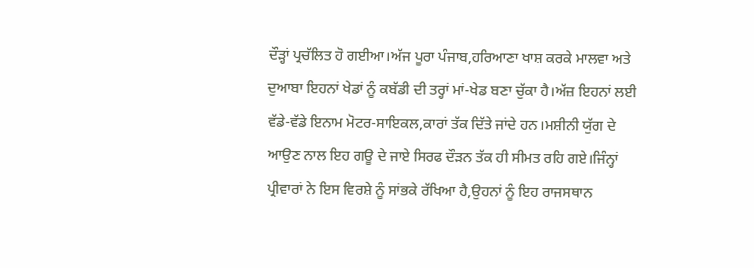ਦੌੜ੍ਹਾਂ ਪ੍ਰਚੱਲਿਤ ਹੋ ਗਈਆ।ਅੱਜ ਪੂਰਾ ਪੰਜਾਬ,ਹਰਿਆਣਾ ਖਾਸ਼ ਕਰਕੇ ਮਾਲਵਾ ਅਤੇ ਦੁਆਬਾ ਇਹਨਾਂ ਖੇਡਾਂ ਨੂੰ ਕਬੱਡੀ ਦੀ ਤਰ੍ਹਾਂ ਮਾਂ-ਖੇਡ ਬਣਾ ਚੁੱਕਾ ਹੈ।ਅੱਜ਼ ਇਹਨਾਂ ਲਈ ਵੱਡੇ-ਵੱਡੇ ਇਨਾਮ ਮੋਟਰ-ਸਾਇਕਲ,ਕਾਰਾਂ ਤੱਕ ਦਿੱਤੇ ਜਾਂਦੇ ਹਨ।ਮਸ਼ੀਨੀ ਯੁੱਗ ਦੇ ਆਉਣ ਨਾਲ ਇਹ ਗਊ ਦੇ ਜਾਏ ਸਿਰਫ ਦੌੜਨ ਤੱਕ ਹੀ ਸੀਮਤ ਰਹਿ ਗਏ।ਜਿੰਨ੍ਹਾਂ ਪ੍ਰੀਵਾਰਾਂ ਨੇ ਇਸ ਵਿਰਸ਼ੇ ਨੂੰ ਸਾਂਭਕੇ ਰੱਖਿਆ ਹੈ,ਉਹਨਾਂ ਨੂੰ ਇਹ ਰਾਜਸਥਾਨ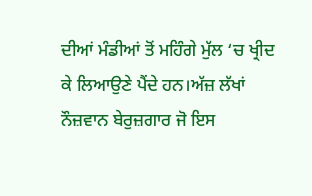ਦੀਆਂ ਮੰਡੀਆਂ ਤੋਂ ਮਹਿੰਗੇ ਮੁੱਲ ‘ਚ ਖ੍ਰੀਦ ਕੇ ਲਿਆਉਣੇ ਪੈਂਦੇ ਹਨ।ਅੱਜ਼ ਲੱਖਾਂ ਨੌਜ਼ਵਾਨ ਬੇਰੁਜ਼ਗਾਰ ਜੋ ਇਸ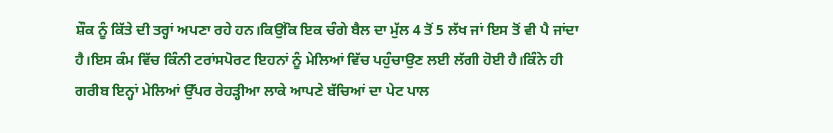ਸ਼ੌਕ ਨੂੰ ਕਿੱਤੇ ਦੀ ਤਰ੍ਹਾਂ ਅਪਣਾ ਰਹੇ ਹਨ।ਕਿਉਂਕਿ ਇਕ ਚੰਗੇ ਬੈਲ ਦਾ ਮੁੱਲ 4 ਤੋਂ 5 ਲੱਖ ਜਾਂ ਇਸ ਤੋਂ ਵੀ ਪੈ ਜਾਂਦਾ ਹੈ।ਇਸ ਕੰਮ ਵਿੱਚ ਕਿੰਨੀ ਟਰਾਂਸਪੋਰਟ ਇਹਨਾਂ ਨੂੰ ਮੇਲਿਆਂ ਵਿੱਚ ਪਹੁੰਚਾਉਣ ਲਈ ਲੱਗੀ ਹੋਈ ਹੈ।ਕਿੰਨੇ ਹੀ ਗਰੀਬ ਇਨ੍ਹਾਂ ਮੇਲਿਆਂ ਉੱਪਰ ਰੇਹੜ੍ਹੀਆ ਲਾਕੇ ਆਪਣੇ ਬੱਚਿਆਂ ਦਾ ਪੇਟ ਪਾਲ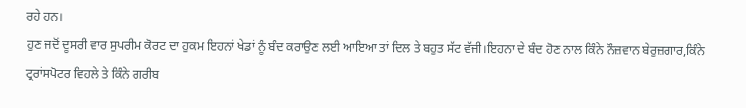ਰਹੇ ਹਨ।
ਹੁਣ ਜਦੋਂ ਦੂਸਰੀ ਵਾਰ ਸੁਪਰੀਮ ਕੋਰਟ ਦਾ ਹੁਕਮ ਇਹਨਾਂ ਖੇਡਾਂ ਨੂੰ ਬੰਦ ਕਰਾਉਣ ਲਈ ਆਇਆ ਤਾਂ ਦਿਲ ਤੇ ਬਹੁਤ ਸੱਟ ਵੱਜੀ।ਇਹਨਾ ਦੇ ਬੰਦ ਹੋਣ ਨਾਲ ਕਿੰਨੇ ਨੌਜ਼ਵਾਨ ਬੇਰੁਜ਼ਗਾਰ,ਕਿੰਨੇ ਟ੍ਰਰਾਂਸਪੋਟਰ ਵਿਹਲੇ ਤੇ ਕਿੰਨੇ ਗਰੀਬ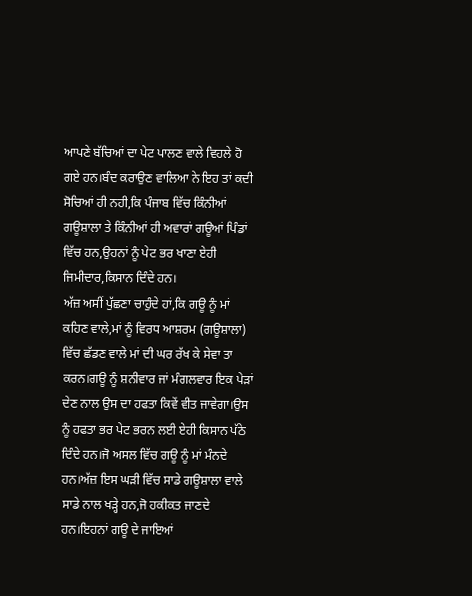ਆਪਣੇ ਬੱਚਿਆਂ ਦਾ ਪੇਟ ਪਾਲਣ ਵਾਲੇ ਵਿਹਲੇ ਹੋ ਗਏ ਹਨ।ਬੰਦ ਕਰਾਉਣ ਵਾਲਿਆ ਨੇ ਇਹ ਤਾਂ ਕਦੀ ਸੋਚਿਆਂ ਹੀ ਨਹੀ,ਕਿ ਪੰਜਾਬ ਵਿੱਚ ਕਿੰਨੀਆਂ ਗਊਸ਼ਾਲਾ ਤੇ ਕਿੰਨੀਆਂ ਹੀ ਅਵਾਰਾਂ ਗਊਆਂ ਪਿੰਡਾਂ ਵਿੱਚ ਹਨ,ਉਹਨਾਂ ਨੂੰ ਪੇਟ ਭਰ ਖਾਣਾ ਏਹੀ ਜਿਮੀਦਾਰ,ਕਿਸਾਨ ਦਿੰਦੇ ਹਨ।
ਅੱਜ਼ ਅਸੀਂ ਪੁੱਛਣਾ ਚਾਹੁੰਦੇ ਹਾਂ,ਕਿ ਗਊ ਨੂੰ ਮਾਂ ਕਹਿਣ ਵਾਲੇ,ਮਾਂ ਨੂੰ ਵਿਰਧ ਆਸ਼ਰਮ (ਗਊਸ਼ਾਲਾ) ਵਿੱਚ ਛੱਡਣ ਵਾਲੇ ਮਾਂ ਦੀ ਘਰ ਰੱਖ ਕੇ ਸੇਵਾ ਤਾ ਕਰਨ।ਗਊ ਨੂੰ ਸ਼ਨੀਵਾਰ ਜਾਂ ਮੰਗਲਵਾਰ ਇਕ ਪੇੜਾਂ ਦੇਣ ਨਾਲ ਉਸ ਦਾ ਹਫਤਾ ਕਿਵੇਂ ਵੀਤ ਜਾਵੇਗਾ।ਉਸ ਨੂੰ ਹਫਤਾ ਭਰ ਪੇਟ ਭਰਨ ਲਈ ਏਹੀ ਕਿਸਾਨ ਪੱਠੇ ਦਿੰਦੇ ਹਨ।ਜੋ ਅਸਲ ਵਿੱਚ ਗਊ ਨੂੰ ਮਾਂ ਮੰਨਦੇ ਹਨ।ਅੱਜ਼ ਇਸ ਘੜੀ ਵਿੱਚ ਸਾਡੇ ਗਊਸ਼ਾਲਾ ਵਾਲੇ ਸਾਡੇ ਨਾਲ ਖੜ੍ਹੇ ਹਨ,ਜੋ ਹਕੀਕਤ ਜਾਣਦੇ ਹਨ।ਇਹਨਾਂ ਗਊ ਦੇ ਜਾਇਆਂ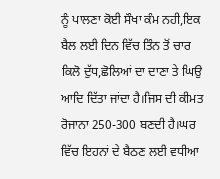ਨੂੰ ਪਾਲਣਾ ਕੋਈ ਸੌਖਾ ਕੰਮ ਨਹੀ,ਇਕ ਬੈਲ ਲਈ ਦਿਨ ਵਿੱਚ ਤਿੰਨ ਤੋਂ ਚਾਰ ਕਿਲੋ ਦੁੱਧ,ਛੋਲਿਆਂ ਦਾ ਦਾਣਾ ਤੇ ਘਿਉ ਆਦਿ ਦਿੱਤਾ ਜਾਂਦਾ ਹੈ।ਜਿਸ ਦੀ ਕੀਮਤ ਰੋਜਾਨਾ 250-300 ਬਣਦੀ ਹੈ।ਘਰ ਵਿੱਚ ਇਹਨਾਂ ਦੇ ਬੈਠਣ ਲਈ ਵਧੀਆ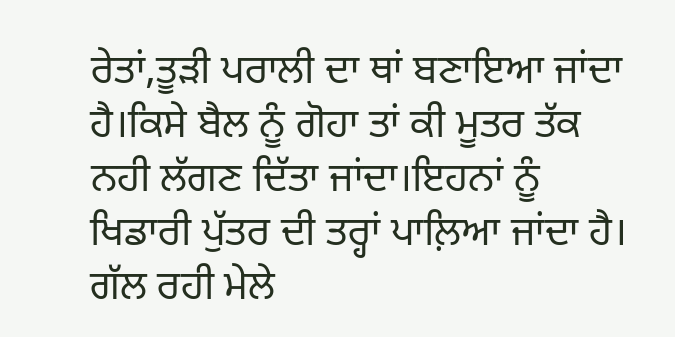ਰੇਤਾਂ,ਤੂੜੀ ਪਰਾਲੀ ਦਾ ਥਾਂ ਬਣਾਇਆ ਜਾਂਦਾ ਹੈ।ਕਿਸੇ ਬੈਲ ਨੂੰ ਗੋਹਾ ਤਾਂ ਕੀ ਮੂਤਰ ਤੱਕ ਨਹੀ ਲੱਗਣ ਦਿੱਤਾ ਜਾਂਦਾ।ਇਹਨਾਂ ਨੂੰ ਖਿਡਾਰੀ ਪੁੱਤਰ ਦੀ ਤਰ੍ਹਾਂ ਪਾਲ਼ਿਆ ਜਾਂਦਾ ਹੈ।
ਗੱਲ ਰਹੀ ਮੇਲੇ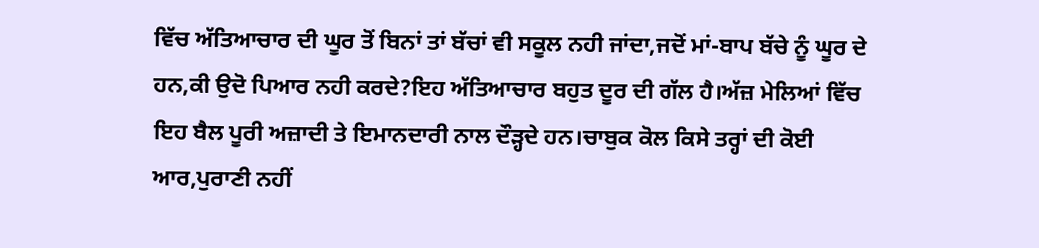ਵਿੱਚ ਅੱਤਿਆਚਾਰ ਦੀ ਘੂਰ ਤੋਂ ਬਿਨਾਂ ਤਾਂ ਬੱਚਾਂ ਵੀ ਸਕੂਲ ਨਹੀ ਜਾਂਦਾ,ਜਦੋਂ ਮਾਂ-ਬਾਪ ਬੱਚੇ ਨੂੰ ਘੂਰ ਦੇ ਹਨ,ਕੀ ਉਦੋ ਪਿਆਰ ਨਹੀ ਕਰਦੇ?ਇਹ ਅੱਤਿਆਚਾਰ ਬਹੁਤ ਦੂਰ ਦੀ ਗੱਲ ਹੈ।ਅੱਜ਼ ਮੇਲਿਆਂ ਵਿੱਚ ਇਹ ਬੈਲ ਪੂਰੀ ਅਜ਼ਾਦੀ ਤੇ ਇਮਾਨਦਾਰੀ ਨਾਲ ਦੌੜ੍ਹਦੇ ਹਨ।ਚਾਬੁਕ ਕੋਲ ਕਿਸੇ ਤਰ੍ਹਾਂ ਦੀ ਕੋਈ ਆਰ,ਪੁਰਾਣੀ ਨਹੀਂ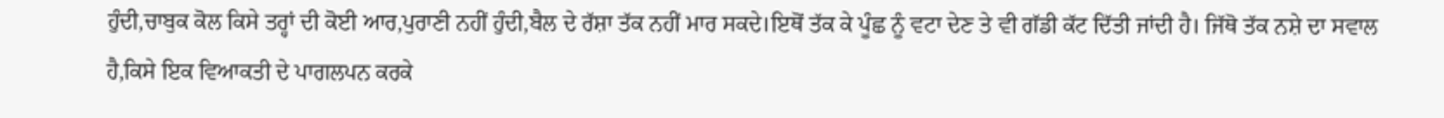ਹੁੰਦੀ,ਚਾਬੁਕ ਕੋਲ ਕਿਸੇ ਤਰ੍ਹਾਂ ਦੀ ਕੋਈ ਆਰ,ਪੁਰਾਣੀ ਨਹੀਂ ਹੁੰਦੀ,ਬੈਲ ਦੇ ਰੱਸ਼ਾ ਤੱਕ ਨਹੀਂ ਮਾਰ ਸਕਦੇ।ਇਥੋਂ ਤੱਕ ਕੇ ਪੂੰਛ ਨੂੰ ਵਟਾ ਦੇਣ ਤੇ ਵੀ ਗੱਡੀ ਕੱਟ ਦਿੱਤੀ ਜਾਂਦੀ ਹੈ। ਜਿੱਥੋ ਤੱਕ ਨਸ਼ੇ ਦਾ ਸਵਾਲ ਹੈ,ਕਿਸੇ ਇਕ ਵਿਆਕਤੀ ਦੇ ਪਾਗਲਪਨ ਕਰਕੇ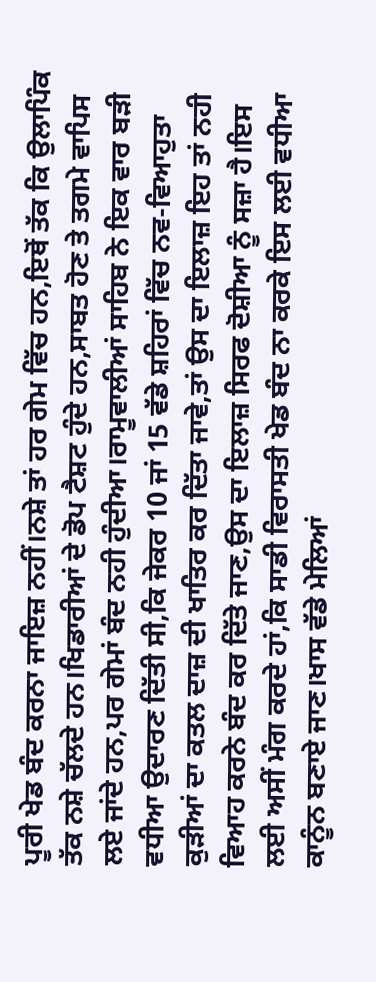ਪੂਰੀ ਖੇਡ ਬੰਦ ਕਰਨਾ ਜਾਇਜ਼ ਨਹੀਂ।ਨਸ਼ੇ ਤਾਂ ਹਰ ਗੇਮ ਵਿੱਚ ਹਨ,ਇਥੋਂ ਤੱਕ ਕਿ ਉਲਾਪਿੰਕ ਤੱਕ ਨਸ਼ੇ ਚੱਲਦੇ ਹਨ।ਖਿਡਾਰੀਆਂ ਦੇ ਡੋਪ ਟੈਸ਼ਟ ਹੁੰਦੇ ਹਨ,ਸਾਬਤ ਹੋਣ ਤੇ ਤਗਮੇ ਵਾਪਿਸ ਲਏ ਜਾਂਦੇ ਹਨ,ਪਰ ਗੇਮਾਂ ਬੰਦ ਨਹੀ ਹੁੰਦੀਆ।ਰਾਮੂਵਾਲੀਆਂ ਸਾਹਿਬ ਨੇ ਇਕ ਵਾਰ ਬੜੀ ਵਧੀਆ ਉਦਾਰਣ ਦਿੱਤੀ ਸੀ,ਕਿ ਜੇਕਰ 10 ਜਾਂ 15 ਵੱਡੇ ਸ਼ਹਿਰਾਂ ਵਿੱਚ ਨਵ-ਵਿਆਹੁਤਾ ਕੁੜੀਆਂ ਦਾ ਕਤਲ ਦਾਜ਼ ਦੀ ਖਾਤਿਰ ਕਰ ਦਿੱਤਾ ਜਾਵੇ,ਤਾਂ ਉਸ ਦਾ ਇਲਾਜ਼ ਇਹ ਤਾਂ ਨਹੀ ਵਿਆਹ ਕਰਨੇ ਬੰਦ ਕਰ ਦਿੱਤੇ ਜਾਣ,ਉਸ ਦਾ ਇਲਾਜ਼ ਸਿਰਫ ਦੋਸ਼ੀਆ ਨੂੰ ਸਜ਼ਾ ਹੈ।ਇਸ ਲਈ ਅਸੀਂ ਮੰਗ ਕਰਦੇ ਹਾਂ,ਕਿ ਸਾਡੀ ਵਿਰਾਸਤੀ ਖੇਡ ਬੰਦ ਨਾ ਕਰਕੇ ਇਸ ਲਈ ਵਧੀਆ ਕਾਨੂੰਨ ਬਣਾਏ ਜਾਣ।ਖਾਸ ਵੱਡੇ ਮੇਲਿਆਂ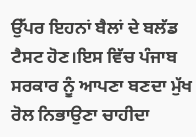ਉੱਪਰ ਇਹਨਾਂ ਬੈਲਾਂ ਦੇ ਬਲੱਡ ਟੈਸਟ ਹੋਣ।ਇਸ ਵਿੱਚ ਪੰਜਾਬ ਸਰਕਾਰ ਨੂੰ ਆਪਣਾ ਬਣਦਾ ਮੁੱਖ ਰੋਲ ਨਿਭਾਉਣਾ ਚਾਹੀਦਾ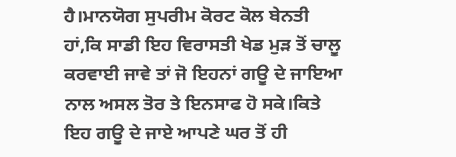ਹੈ।ਮਾਨਯੋਗ ਸੁਪਰੀਮ ਕੋਰਟ ਕੋਲ ਬੇਨਤੀ ਹਾਂ,ਕਿ ਸਾਡੀ ਇਹ ਵਿਰਾਸਤੀ ਖੇਡ ਮੁੜ ਤੋਂ ਚਾਲੂ ਕਰਵਾਈ ਜਾਵੇ ਤਾਂ ਜੋ ਇਹਨਾਂ ਗਊ ਦੇ ਜਾਇਆ ਨਾਲ ਅਸਲ ਤੋਰ ਤੇ ਇਨਸਾਫ ਹੋ ਸਕੇ।ਕਿਤੇ ਇਹ ਗਊ ਦੇ ਜਾਏ ਆਪਣੇ ਘਰ ਤੋਂ ਹੀ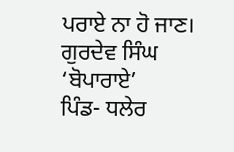ਪਰਾਏ ਨਾ ਹੋ ਜਾਣ।
ਗੁਰਦੇਵ ਸਿੰਘ ‘ਬੋਪਾਰਾਏ’
ਪਿੰਡ- ਧਲੇਰ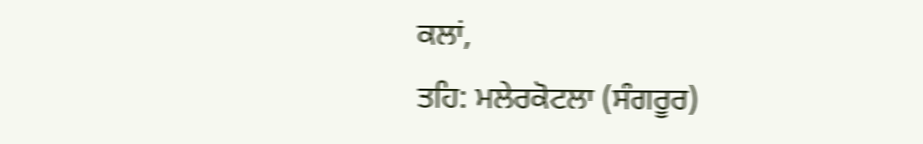ਕਲਾਂ,
ਤਹਿ: ਮਲੇਰਕੋਟਲਾ (ਸੰਗਰੂਰ)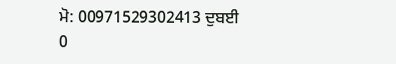ਮੋ: 00971529302413 ਦੁਬਈ
0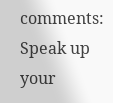comments:
Speak up your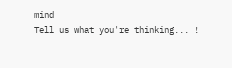mind
Tell us what you're thinking... !